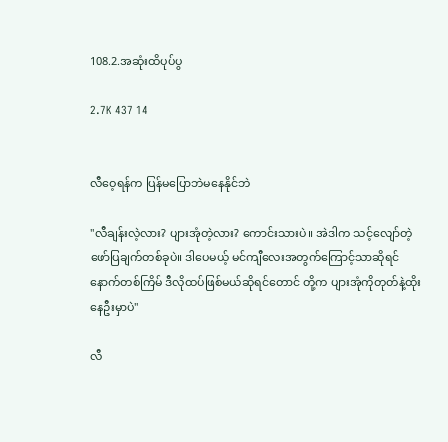108.2.အဆုံးထိပုပ်ပွ

2.7K 437 14


လီဝေ့ရန်က ပြန်မပြောဘဲမနေနိုင်ဘဲ

"လီချန်းလဲ့လား? ပျားအုံတဲ့လား? ကောင်းသားပဲ။ အဲဒါက သင့်လျော်တဲ့ ဖော်ပြချက်တစ်ခုပဲ။ ဒါပေမယ့် မင်ကျီလေးအတွက်ကြောင့်သာဆိုရင် နောက်တစ်ကြိမ် ဒီလိုထပ်ဖြစ်မယ်ဆိုရင်တောင် တို့က ပျားအုံကိုတုတ်နဲ့ထိုးနေဦးမှာပဲ"

လီ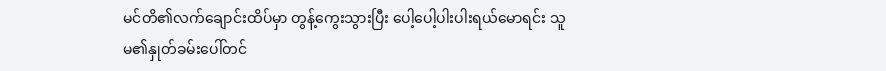မင်တိ၏လက်ချောင်းထိပ်မှာ တွန့်ကွေးသွားပြီး ပေါ့ပေါ့ပါးပါးရယ်မောရင်း သူမ၏နှုတ်ခမ်းပေါ်တင်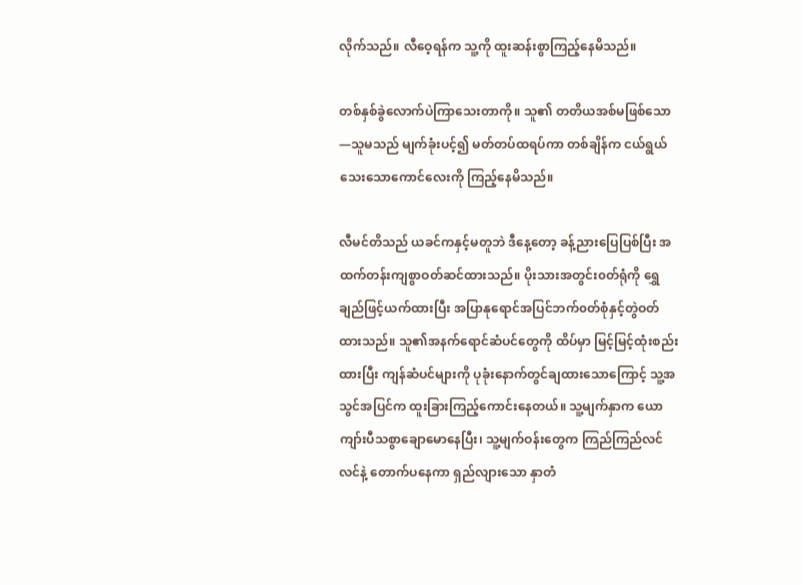လိုက်သည်။ လီဝေ့ရန်က သူ့ကို ထူးဆန်းစွာကြည့်နေမိသည်။

တစ်နှစ်ခွဲလောက်ပဲကြာသေးတာကို။ သူ၏ တတိယအစ်မဖြစ်သော—သူမသည် မျက်ခုံးပင့်၍ မတ်တပ်ထရပ်ကာ တစ်ချိန်က ငယ်ရွယ်သေးသောကောင်လေးကို ကြည့်နေမိသည်။

လီမင်တိသည် ယခင်ကနှင့်မတူဘဲ ဒီနေ့တော့ ခန့်ညားပြေပြစ်ပြီး အထက်တန်းကျစွာဝတ်ဆင်ထားသည်။ ပိုးသားအတွင်း၀တ်ရုံကို ရွှေချည်ဖြင့်ယက်ထားပြီး အပြာနုရောင်အပြင်ဘက်၀တ်စုံနှင့်တွဲဝတ်ထားသည်။ သူ၏အနက်ရောင်ဆံပင်တွေကို ထိပ်မှာ မြင့်မြင့်ထုံးစည်းထားပြီး ကျန်ဆံပင်များကို ပုခုံးနောက်တွင်ချထားသောကြောင့် သူ့အသွင်အပြင်က ထူးခြားကြည့်ကောင်းနေတယ်။ သူ့မျက်နှာက ယောကျာ်းပီသစွာချောမောနေပြီး၊ သူ့မျက်ဝန်းတွေက ကြည်ကြည်လင်လင်နဲ့ တောက်ပနေကာ ရှည်လျားသော နှာတံ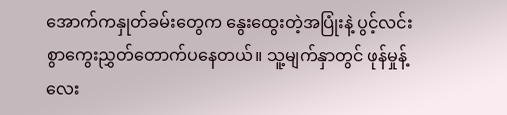အောက်ကနှုတ်ခမ်းတွေက နွေးထွေးတဲ့အပြုံးနဲ့ ပွင့်လင်းစွာကွေးညွှတ်တောက်ပနေတယ်။ သူ့မျက်နှာတွင် ဖုန်မှုန့်လေး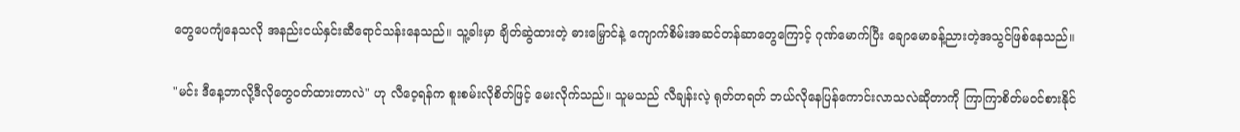တွေပေကျံနေသလို အနည်းငယ်နှင်းဆီရောင်သန်းနေသည်။ သူ့ခါးမှာ ချိတ်ဆွဲထားတဲ့ ဓားမြှောင်နဲ့ ကျောက်စိမ်းအဆင်တန်ဆာတွေကြောင့် ဂုဏ်မောက်ပြီး ချောမောခန့်ညားတဲ့အသွင်ဖြစ်နေသည်။

"မင်း ဒီနေ့ဘာလို့ဒီလိုတွေဝတ်ထားတာလဲ" ဟု လီဝေ့ရန်က စူးစမ်းလိုစိတ်ဖြင့် မေးလိုက်သည်။ သူမသည် လီချန်းလဲ့ ရုတ်တရတ် ဘယ်လိုနေပြန်ကောင်းလာသလဲဆိုတာကို ကြာကြာစိတ်မ၀င်စားနိုင်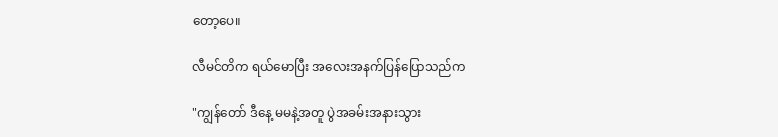တော့ပေ။

လီမင်တိက ရယ်မောပြီး အလေးအနက်ပြန်ပြောသည်က

"ကျွန်တော် ဒီနေ့ မမနဲ့အတူ ပွဲအခမ်းအနားသွား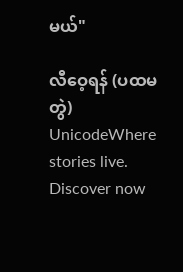မယ်"

လီဝေ့ရန် (ပထမတွဲ) UnicodeWhere stories live. Discover now